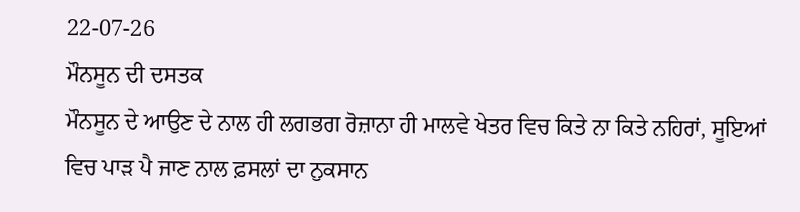22-07-26
ਮੌਨਸੂਨ ਦੀ ਦਸਤਕ
ਮੌਨਸੂਨ ਦੇ ਆਉਣ ਦੇ ਨਾਲ ਹੀ ਲਗਭਗ ਰੋਜ਼ਾਨਾ ਹੀ ਮਾਲਵੇ ਖੇਤਰ ਵਿਚ ਕਿਤੇ ਨਾ ਕਿਤੇ ਨਹਿਰਾਂ, ਸੂਇਆਂ ਵਿਚ ਪਾੜ ਪੈ ਜਾਣ ਨਾਲ ਫ਼ਸਲਾਂ ਦਾ ਨੁਕਸਾਨ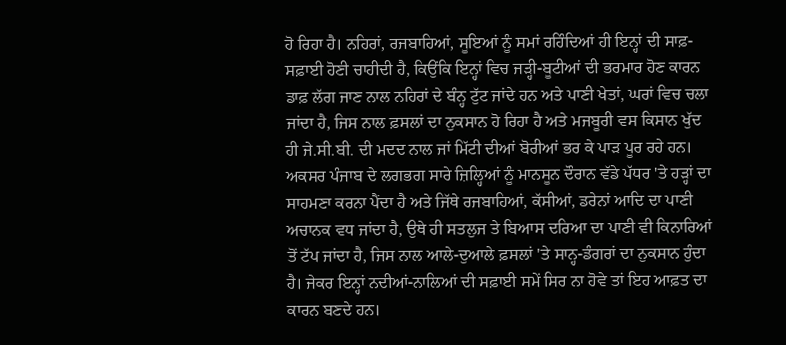ਹੋ ਰਿਹਾ ਹੈ। ਨਹਿਰਾਂ, ਰਜਬਾਹਿਆਂ, ਸੂਇਆਂ ਨੂੰ ਸਮਾਂ ਰਹਿੰਦਿਆਂ ਹੀ ਇਨ੍ਹਾਂ ਦੀ ਸਾਫ਼-ਸਫ਼ਾਈ ਹੋਣੀ ਚਾਹੀਦੀ ਹੈ, ਕਿਉਂਕਿ ਇਨ੍ਹਾਂ ਵਿਚ ਜੜ੍ਹੀ-ਬੂਟੀਆਂ ਦੀ ਭਰਮਾਰ ਹੋਣ ਕਾਰਨ ਡਾਫ਼ ਲੱਗ ਜਾਣ ਨਾਲ ਨਹਿਰਾਂ ਦੇ ਬੰਨ੍ਹ ਟੁੱਟ ਜਾਂਦੇ ਹਨ ਅਤੇ ਪਾਣੀ ਖੇਤਾਂ, ਘਰਾਂ ਵਿਚ ਚਲਾ ਜਾਂਦਾ ਹੈ, ਜਿਸ ਨਾਲ ਫ਼ਸਲਾਂ ਦਾ ਨੁਕਸਾਨ ਹੋ ਰਿਹਾ ਹੈ ਅਤੇ ਮਜਬੂਰੀ ਵਸ ਕਿਸਾਨ ਖੁੱਦ ਹੀ ਜੇ.ਸੀ.ਬੀ. ਦੀ ਮਦਦ ਨਾਲ ਜਾਂ ਮਿੱਟੀ ਦੀਆਂ ਬੋਰੀਆਂ ਭਰ ਕੇ ਪਾੜ ਪੂਰ ਰਹੇ ਹਨ।
ਅਕਸਰ ਪੰਜਾਬ ਦੇ ਲਗਭਗ ਸਾਰੇ ਜ਼ਿਲ੍ਹਿਆਂ ਨੂੰ ਮਾਨਸੂਨ ਦੌਰਾਨ ਵੱਡੇ ਪੱਧਰ 'ਤੇ ਹੜ੍ਹਾਂ ਦਾ ਸਾਹਮਣਾ ਕਰਨਾ ਪੈਂਦਾ ਹੈ ਅਤੇ ਜਿੱਥੇ ਰਜਬਾਹਿਆਂ, ਕੱਸੀਆਂ, ਡਰੇਨਾਂ ਆਦਿ ਦਾ ਪਾਣੀ ਅਚਾਨਕ ਵਧ ਜਾਂਦਾ ਹੈ, ਉਥੇ ਹੀ ਸਤਲੁਜ ਤੇ ਬਿਆਸ ਦਰਿਆ ਦਾ ਪਾਣੀ ਵੀ ਕਿਨਾਰਿਆਂ ਤੋਂ ਟੱਪ ਜਾਂਦਾ ਹੈ, ਜਿਸ ਨਾਲ ਆਲੇ-ਦੁਆਲੇ ਫ਼ਸਲਾਂ 'ਤੇ ਸਾਨ੍ਹ-ਡੰਗਰਾਂ ਦਾ ਨੁਕਸਾਨ ਹੁੰਦਾ ਹੈ। ਜੇਕਰ ਇਨ੍ਹਾਂ ਨਦੀਆਂ-ਨਾਲਿਆਂ ਦੀ ਸਫ਼ਾਈ ਸਮੇਂ ਸਿਰ ਨਾ ਹੋਵੇ ਤਾਂ ਇਹ ਆਫ਼ਤ ਦਾ ਕਾਰਨ ਬਣਦੇ ਹਨ।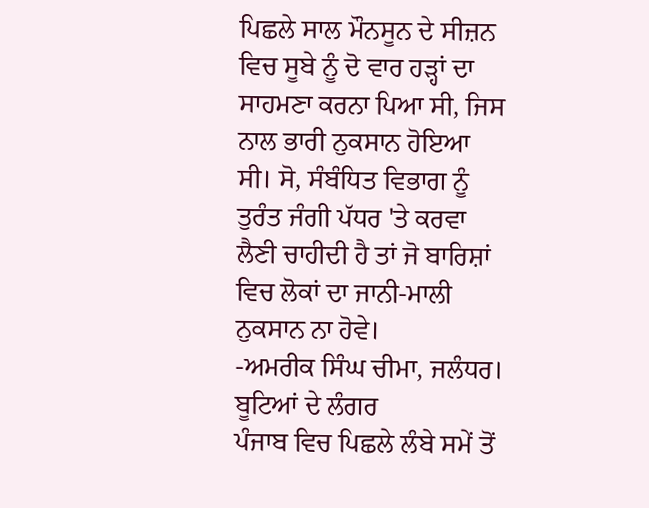ਪਿਛਲੇ ਸਾਲ ਮੌਨਸੂਨ ਦੇ ਸੀਜ਼ਨ ਵਿਚ ਸੂਬੇ ਨੂੰ ਦੋ ਵਾਰ ਹੜ੍ਹਾਂ ਦਾ ਸਾਹਮਣਾ ਕਰਨਾ ਪਿਆ ਸੀ, ਜਿਸ ਨਾਲ ਭਾਰੀ ਨੁਕਸਾਨ ਹੋਇਆ ਸੀ। ਸੋ, ਸੰਬੰਧਿਤ ਵਿਭਾਗ ਨੂੰ ਤੁਰੰਤ ਜੰਗੀ ਪੱਧਰ 'ਤੇ ਕਰਵਾ ਲੈਣੀ ਚਾਹੀਦੀ ਹੈ ਤਾਂ ਜੋ ਬਾਰਿਸ਼ਾਂ ਵਿਚ ਲੋਕਾਂ ਦਾ ਜਾਨੀ-ਮਾਲੀ ਨੁਕਸਾਨ ਨਾ ਹੋਵੇ।
-ਅਮਰੀਕ ਸਿੰਘ ਚੀਮਾ, ਜਲੰਧਰ।
ਬੂਟਿਆਂ ਦੇ ਲੰਗਰ
ਪੰਜਾਬ ਵਿਚ ਪਿਛਲੇ ਲੰਬੇ ਸਮੇਂ ਤੋਂ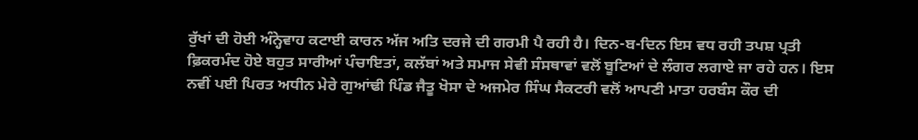ਰੁੱਖਾਂ ਦੀ ਹੋਈ ਅੰਨ੍ਹੇਵਾਹ ਕਟਾਈ ਕਾਰਨ ਅੱਜ ਅਤਿ ਦਰਜੇ ਦੀ ਗਰਮੀ ਪੈ ਰਹੀ ਹੈ। ਦਿਨ-ਬ-ਦਿਨ ਇਸ ਵਧ ਰਹੀ ਤਪਸ਼ ਪ੍ਰਤੀ ਫ਼ਿਕਰਮੰਦ ਹੋਏ ਬਹੁਤ ਸਾਰੀਆਂ ਪੰਚਾਇਤਾਂ, ਕਲੱਬਾਂ ਅਤੇ ਸਮਾਜ ਸੇਵੀ ਸੰਸਥਾਵਾਂ ਵਲੋਂ ਬੂਟਿਆਂ ਦੇ ਲੰਗਰ ਲਗਾਏ ਜਾ ਰਹੇ ਹਨ। ਇਸ ਨਵੀਂ ਪਈ ਪਿਰਤ ਅਧੀਨ ਮੇਰੇ ਗੁਆਂਢੀ ਪਿੰਡ ਜੈਤੂ ਖੋਸਾ ਦੇ ਅਜਮੇਰ ਸਿੰਘ ਸੈਕਟਰੀ ਵਲੋਂ ਆਪਣੀ ਮਾਤਾ ਹਰਬੰਸ ਕੌਰ ਦੀ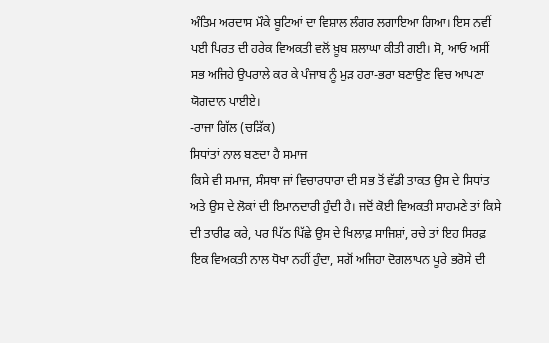ਅੰਤਿਮ ਅਰਦਾਸ ਮੌਕੇ ਬੂਟਿਆਂ ਦਾ ਵਿਸ਼ਾਲ ਲੰਗਰ ਲਗਾਇਆ ਗਿਆ। ਇਸ ਨਵੀਂ ਪਈ ਪਿਰਤ ਦੀ ਹਰੇਕ ਵਿਅਕਤੀ ਵਲੋਂ ਖ਼ੂਬ ਸ਼ਲਾਘਾ ਕੀਤੀ ਗਈ। ਸੋ, ਆਓ ਅਸੀਂ ਸਭ ਅਜਿਹੇ ਉਪਰਾਲੇ ਕਰ ਕੇ ਪੰਜਾਬ ਨੂੰ ਮੁੜ ਹਰਾ-ਭਰਾ ਬਣਾਉਣ ਵਿਚ ਆਪਣਾ ਯੋਗਦਾਨ ਪਾਈਏ।
-ਰਾਜਾ ਗਿੱਲ (ਚੜਿੱਕ)
ਸਿਧਾਂਤਾਂ ਨਾਲ ਬਣਦਾ ਹੈ ਸਮਾਜ
ਕਿਸੇ ਵੀ ਸਮਾਜ, ਸੰਸਥਾ ਜਾਂ ਵਿਚਾਰਧਾਰਾ ਦੀ ਸਭ ਤੋਂ ਵੱਡੀ ਤਾਕਤ ਉਸ ਦੇ ਸਿਧਾਂਤ ਅਤੇ ਉਸ ਦੇ ਲੋਕਾਂ ਦੀ ਇਮਾਨਦਾਰੀ ਹੁੰਦੀ ਹੈ। ਜਦੋਂ ਕੋਈ ਵਿਅਕਤੀ ਸਾਹਮਣੇ ਤਾਂ ਕਿਸੇ ਦੀ ਤਾਰੀਫ ਕਰੇ, ਪਰ ਪਿੱਠ ਪਿੱਛੇ ਉਸ ਦੇ ਖਿਲਾਫ਼ ਸਾਜਿਸ਼ਾਂ, ਰਚੇ ਤਾਂ ਇਹ ਸਿਰਫ਼ ਇਕ ਵਿਅਕਤੀ ਨਾਲ ਧੋਖਾ ਨਹੀਂ ਹੁੰਦਾ, ਸਗੋਂ ਅਜਿਹਾ ਦੋਗਲਾਪਨ ਪੂਰੇ ਭਰੋਸੇ ਦੀ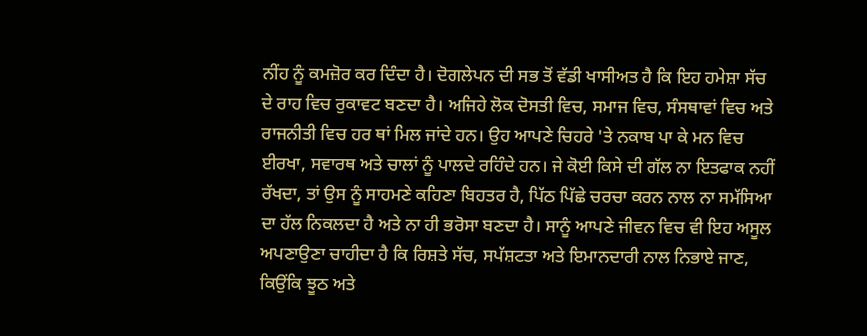ਨੀਂਹ ਨੂੰ ਕਮਜ਼ੋਰ ਕਰ ਦਿੰਦਾ ਹੈ। ਦੋਗਲੇਪਨ ਦੀ ਸਭ ਤੋਂ ਵੱਡੀ ਖਾਸੀਅਤ ਹੈ ਕਿ ਇਹ ਹਮੇਸ਼ਾ ਸੱਚ ਦੇ ਰਾਹ ਵਿਚ ਰੁਕਾਵਟ ਬਣਦਾ ਹੈ। ਅਜਿਹੇ ਲੋਕ ਦੋਸਤੀ ਵਿਚ, ਸਮਾਜ ਵਿਚ, ਸੰਸਥਾਵਾਂ ਵਿਚ ਅਤੇ ਰਾਜਨੀਤੀ ਵਿਚ ਹਰ ਥਾਂ ਮਿਲ ਜਾਂਦੇ ਹਨ। ਉਹ ਆਪਣੇ ਚਿਹਰੇ 'ਤੇ ਨਕਾਬ ਪਾ ਕੇ ਮਨ ਵਿਚ ਈਰਖਾ, ਸਵਾਰਥ ਅਤੇ ਚਾਲਾਂ ਨੂੰ ਪਾਲਦੇ ਰਹਿੰਦੇ ਹਨ। ਜੇ ਕੋਈ ਕਿਸੇ ਦੀ ਗੱਲ ਨਾ ਇਤਫਾਕ ਨਹੀਂ ਰੱਖਦਾ, ਤਾਂ ਉਸ ਨੂੰ ਸਾਹਮਣੇ ਕਹਿਣਾ ਬਿਹਤਰ ਹੈ, ਪਿੱਠ ਪਿੱਛੇ ਚਰਚਾ ਕਰਨ ਨਾਲ ਨਾ ਸਮੱਸਿਆ ਦਾ ਹੱਲ ਨਿਕਲਦਾ ਹੈ ਅਤੇ ਨਾ ਹੀ ਭਰੋਸਾ ਬਣਦਾ ਹੈ। ਸਾਨੂੰ ਆਪਣੇ ਜੀਵਨ ਵਿਚ ਵੀ ਇਹ ਅਸੂਲ ਅਪਣਾਉਣਾ ਚਾਹੀਦਾ ਹੈ ਕਿ ਰਿਸ਼ਤੇ ਸੱਚ, ਸਪੱਸ਼ਟਤਾ ਅਤੇ ਇਮਾਨਦਾਰੀ ਨਾਲ ਨਿਭਾਏ ਜਾਣ, ਕਿਉਂਕਿ ਝੂਠ ਅਤੇ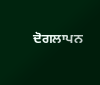ਦੋਗਲਾਪਨ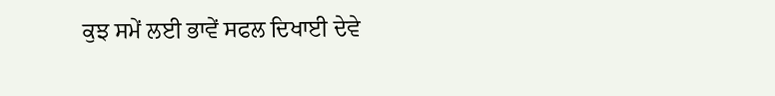ਕੁਝ ਸਮੇਂ ਲਈ ਭਾਵੇਂ ਸਫਲ ਦਿਖਾਈ ਦੇਵੇ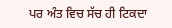ਪਰ ਅੰਤ ਵਿਚ ਸੱਚ ਹੀ ਟਿਕਦਾ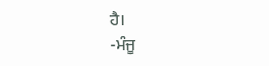ਹੈ।
-ਮੰਜੂ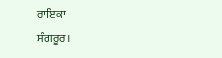ਰਾਇਕਾ
ਸੰਗਰੂਰ।